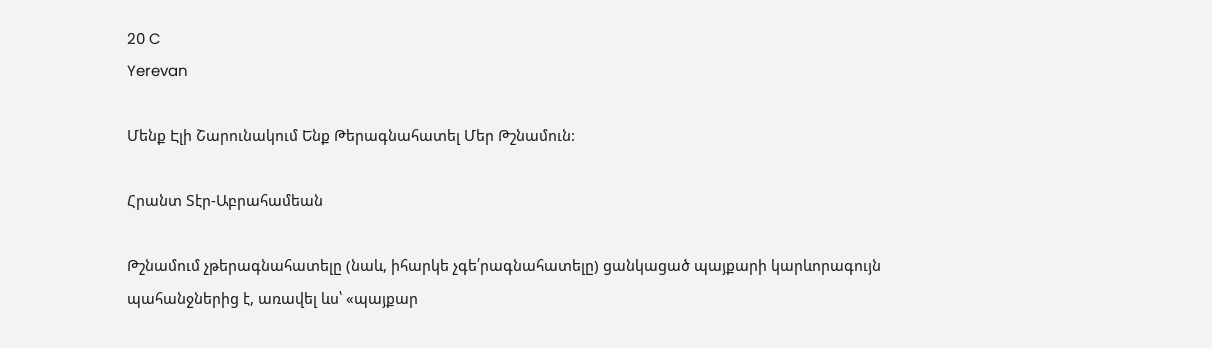20 C
Yerevan

Մենք Էլի Շարունակում Ենք Թերագնահատել Մեր Թշնամուն:

Հրանտ Տէր-Աբրահամեան

Թշնամում չթերագնահատելը (նաև, իհարկե չգե՛րագնահատելը) ցանկացած պայքարի կարևորագույն պահանջներից է, առավել ևս՝ «պայքար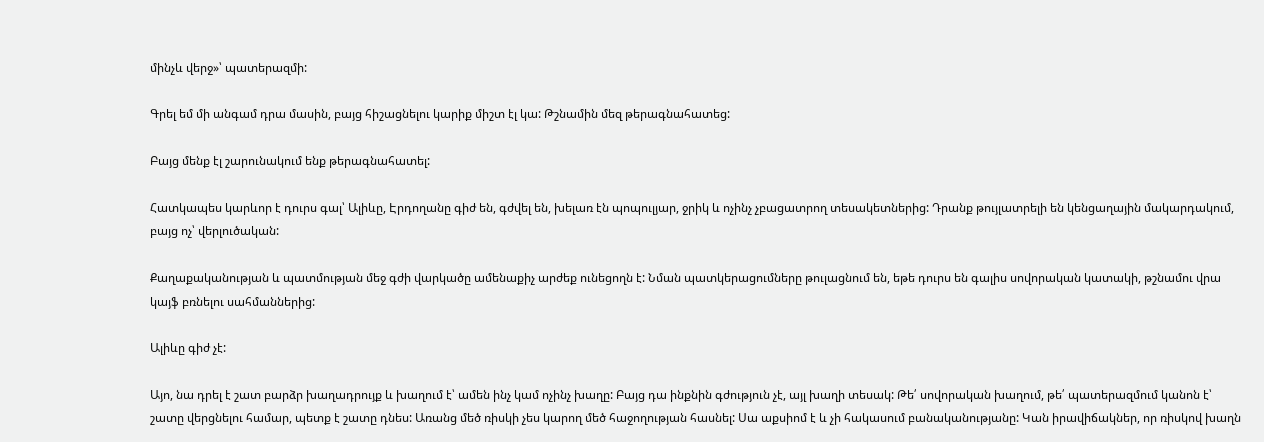մինչև վերջ»՝ պատերազմի:

Գրել եմ մի անգամ դրա մասին, բայց հիշացնելու կարիք միշտ էլ կա: Թշնամին մեզ թերագնահատեց:

Բայց մենք էլ շարունակում ենք թերագնահատել:

Հատկապես կարևոր է դուրս գալ՝ Ալիևը, Էրդողանը գիժ են, գժվել են, խելառ էն պոպուլյար, ջրիկ և ոչինչ չբացատրող տեսակետներից: Դրանք թույլատրելի են կենցաղային մակարդակում, բայց ոչ՝ վերլուծական:

Քաղաքականության և պատմության մեջ գժի վարկածը ամենաքիչ արժեք ունեցողն է: Նման պատկերացումները թուլացնում են, եթե դուրս են գալիս սովորական կատակի, թշնամու վրա կայֆ բռնելու սահմաններից:

Ալիևը գիժ չէ:

Այո, նա դրել է շատ բարձր խաղադրույք և խաղում է՝ ամեն ինչ կամ ոչինչ խաղը: Բայց դա ինքնին գժություն չէ, այլ խաղի տեսակ: Թե՛ սովորական խաղում, թե՛ պատերազմում կանոն է՝ շատը վերցնելու համար, պետք է շատը դնես: Առանց մեծ ռիսկի չես կարող մեծ հաջողության հասնել: Սա աքսիոմ է և չի հակասում բանականությանը: Կան իրավիճակներ, որ ռիսկով խաղն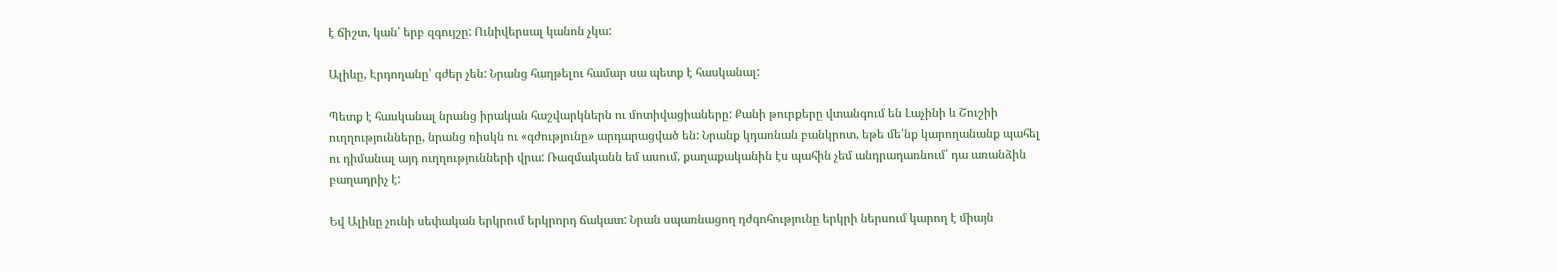է ճիշտ, կան՝ երբ զգույշը: Ունիվերսալ կանոն չկա:

Ալիևը, Էրդողանը՝ գժեր չեն: Նրանց հաղթելու համար սա պետք է հասկանալ:

Պետք է հասկանալ նրանց իրական հաշվարկներն ու մոտիվացիաները: Քանի թուրքերը վտանգում են Լաչինի և Շուշիի ուղղությունները, նրանց ռիսկն ու «գժությունը» արդարացված են: Նրանք կդառնան բանկրոտ, եթե մե՛նք կարողանանք պահել ու դիմանալ այդ ուղղությունների վրա: Ռազմականն եմ ասում, քաղաքականին էս պահին չեմ անդրադառնում՝ դա առանձին բաղադրիչ է:

Եվ Ալիևը չունի սեփական երկրում երկրորդ ճակատ: Նրան սպառնացող դժգոհությունը երկրի ներսում կարող է միայն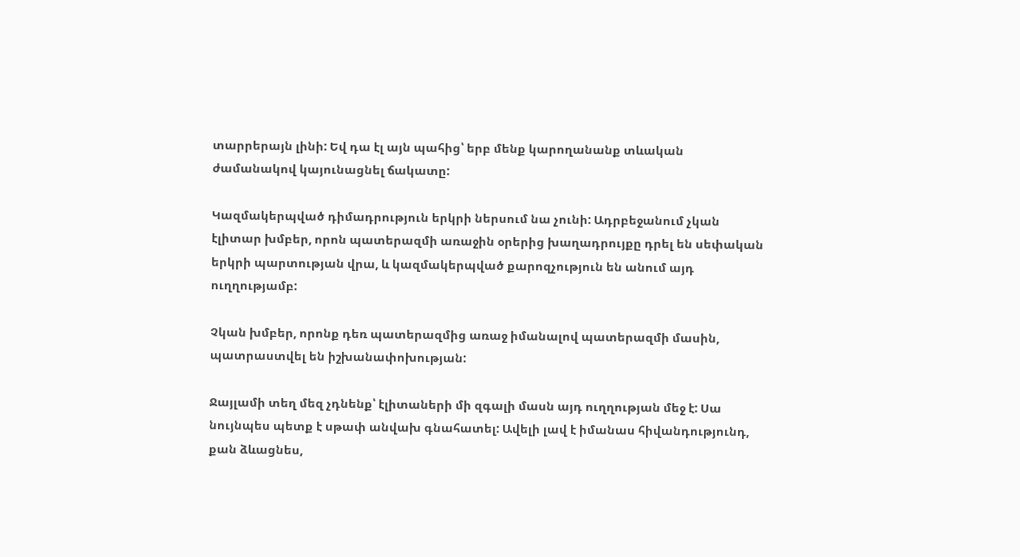տարրերայն լինի: Եվ դա էլ այն պահից՝ երբ մենք կարողանանք տևական ժամանակով կայունացնել ճակատը:

Կազմակերպված դիմադրություն երկրի ներսում նա չունի: Ադրբեջանում չկան էլիտար խմբեր, որոն պատերազմի առաջին օրերից խաղադրույքը դրել են սեփական երկրի պարտության վրա, և կազմակերպված քարոզչություն են անում այդ ուղղությամբ:

Չկան խմբեր, որոնք դեռ պատերազմից առաջ իմանալով պատերազմի մասին, պատրաստվել են իշխանափոխության:

Ջայլամի տեղ մեզ չդնենք՝ էլիտաների մի զգալի մասն այդ ուղղության մեջ է: Սա նույնպես պետք է սթափ անվախ գնահատել: Ավելի լավ է իմանաս հիվանդությունդ, քան ձևացնես,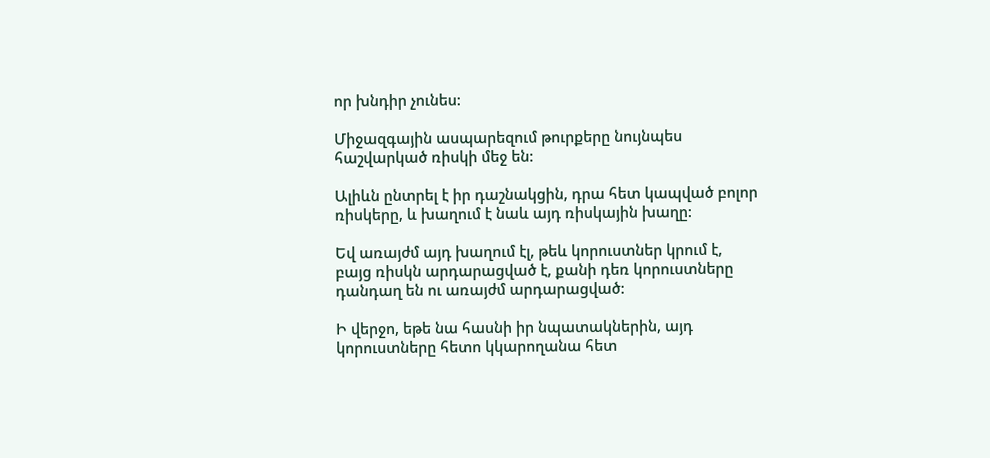որ խնդիր չունես:

Միջազգային ասպարեզում թուրքերը նույնպես հաշվարկած ռիսկի մեջ են:

Ալիևն ընտրել է իր դաշնակցին, դրա հետ կապված բոլոր ռիսկերը, և խաղում է նաև այդ ռիսկային խաղը:

Եվ առայժմ այդ խաղում էլ, թեև կորուստներ կրում է, բայց ռիսկն արդարացված է, քանի դեռ կորուստները դանդաղ են ու առայժմ արդարացված:

Ի վերջո, եթե նա հասնի իր նպատակներին, այդ կորուստները հետո կկարողանա հետ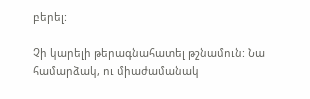բերել:

Չի կարելի թերագնահատել թշնամուն: Նա համարձակ, ու միաժամանակ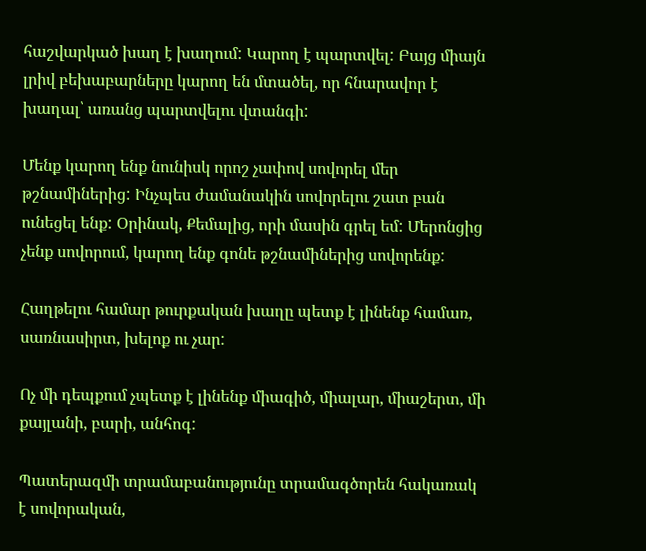հաշվարկած խաղ է խաղում: Կարող է պարտվել: Բայց միայն լրիվ բեխաբարները կարող են մտածել, որ հնարավոր է խաղալ՝ առանց պարտվելու վտանգի:

Մենք կարող ենք նունիսկ որոշ չափով սովորել մեր թշնամիներից: Ինչպես ժամանակին սովորելու շատ բան ունեցել ենք: Օրինակ, Քեմալից, որի մասին գրել եմ: Մերոնցից չենք սովորում, կարող ենք գոնե թշնամիներից սովորենք:

Հաղթելու համար թուրքական խաղը պետք է լինենք համառ, սառնասիրտ, խելոք ու չար:

Ոչ մի դեպքում չպետք է լինենք միագիծ, միալար, միաշերտ, մի քայլանի, բարի, անհոգ:

Պատերազմի տրամաբանությունը տրամագծորեն հակառակ է սովորական,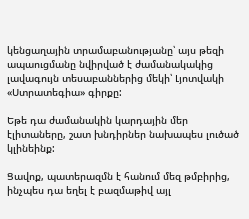կենցաղային տրամաբանությանը՝ այս թեզի ապաուցմանը նվիրված է ժամանակակից լավագույն տեսաբաններից մեկի՝ Լյոտվակի «Ստրատեգիա» գիրքը:

Եթե դա ժամանակին կարդային մեր էլիտաները, շատ խնդիրներ նախապես լուծած կլինեինք:

Ցավոք, պատերազմն է հանում մեզ թմբիրից, ինչպես դա եղել է բազմաթիվ այլ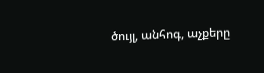ծույլ, անհոգ, աչքերը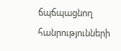ճպճպացնող հանրությունների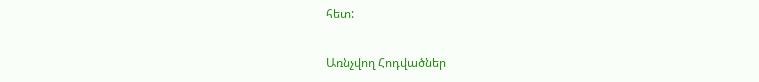հետ:

Առնչվող Հոդվածներ